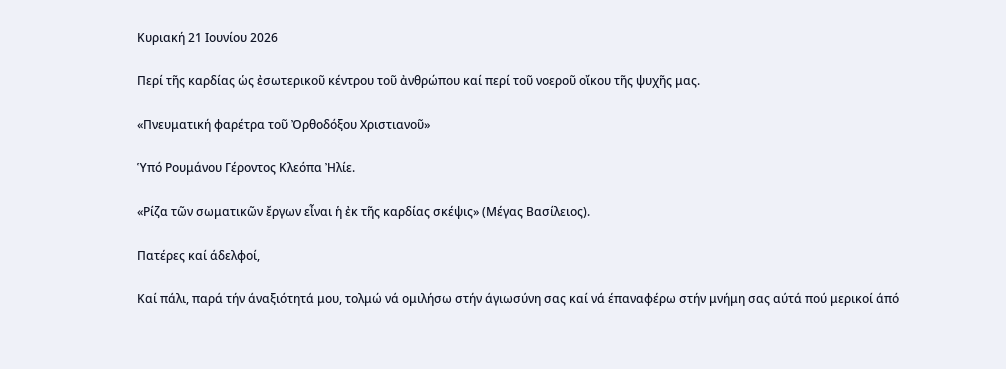Κυριακή 21 Ιουνίου 2026

Περί τῆς καρδίας ὡς ἐσωτερικοῦ κέντρου τοῦ ἀνθρώπου καί περί τοῦ νοεροῦ οἴκου τῆς ψυχῆς μας.

«Πνευματική φαρέτρα τοῦ Ὀρθοδόξου Χριστιανοῦ»

Ὑπό Ρουμάνου Γέροντος Κλεόπα Ἠλίε.

«Ρίζα τῶν σωματικῶν ἔργων εἶναι ἡ ἐκ τῆς καρδίας σκέψις» (Μέγας Βασίλειος).

Πατέρες καί άδελφοί,

Καί πάλι, παρά τήν άναξιότητά μου, τολμώ νά ομιλήσω στήν άγιωσύνη σας καί νά έπαναφέρω στήν μνήμη σας αύτά πού μερικοί άπό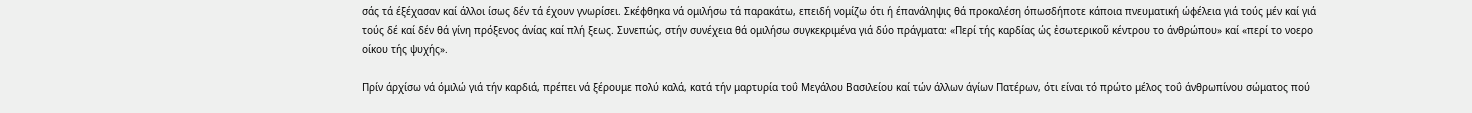σάς τά έξέχασαν καί άλλοι ίσως δέν τά έχουν γνωρίσει. Σκέφθηκα νά ομιλήσω τά παρακάτω, επειδή νομίζω ότι ή έπανάληψις θά προκαλέση όπωσδήποτε κάποια πνευματική ώφέλεια γιά τούς μέν καί γιά τούς δέ καί δέν θά γίνη πρόξενος άνίας καί πλή ξεως. Συνεπώς, στήν συνέχεια θά ομιλήσω συγκεκριμένα γιά δύο πράγματα: «Περί τής καρδίας ώς ἐσωτερικοῦ κέντρου το άνθρώπου» καί «περί το νοερο οίκου τής ψυχής».

Πρίν άρχίσω νά όμιλώ γιά τήν καρδιά, πρέπει νά ξέρουμε πολύ καλά, κατά τήν μαρτυρία τοΰ Μεγάλου Βασιλείου καί τών άλλων άγίων Πατέρων, ότι είναι τό πρώτο μέλος τοΰ άνθρωπίνου σώματος πού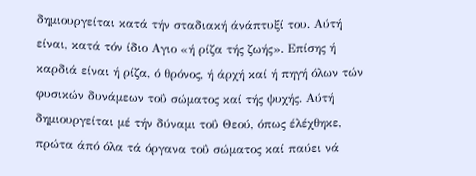δημιουργείται κατά τήν σταδιακή άνάπτυξί του. Αύτή είναι, κατά τόν ίδιο Αγιο «ή ρίζα τής ζωής». Επίσης ή καρδιά είναι ή ρίζα, ό θρόνος, ή άρχή καί ή πηγή όλων τών φυσικών δυνάμεων τοΰ σώματος καί τής ψυχής. Αύτή δημιουργείται μέ τήν δύναμι τοΰ Θεού, όπως έλέχθηκε, πρώτα άπό όλα τά όργανα τοΰ σώματος καί παύει νά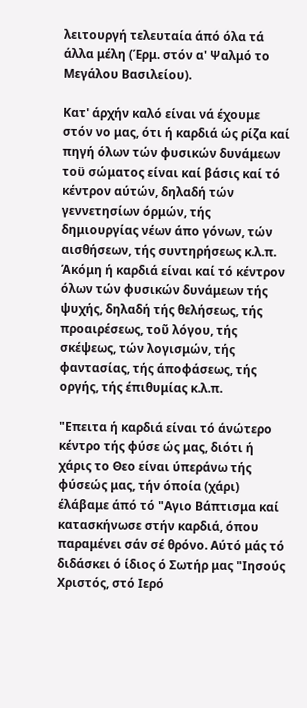λειτουργή τελευταία άπό όλα τά άλλα μέλη (Έρμ. στόν α' Ψαλμό το Μεγάλου Βασιλείου).

Κατ' άρχήν καλό είναι νά έχουμε στόν νο μας, ότι ή καρδιά ώς ρίζα καί πηγή όλων τών φυσικών δυνάμεων τοϋ σώματος είναι καί βάσις καί τό κέντρον αύτών, δηλαδή τών γεννετησίων όρμών, τής δημιουργίας νέων άπο γόνων, τών αισθήσεων, τής συντηρήσεως κ.λ.π. Άκόμη ή καρδιά είναι καί τό κέντρον όλων τών φυσικών δυνάμεων τής ψυχής, δηλαδή τής θελήσεως, τής προαιρέσεως, τοῦ λόγου, τής σκέψεως, τών λογισμών, τής φαντασίας, τής άποφάσεως, τής οργής, τής έπιθυμίας κ.λ.π.

"Επειτα ή καρδιά είναι τό άνώτερο κέντρο τής φύσε ώς μας, διότι ή χάρις το Θεο είναι ύπεράνω τής φύσεώς μας, τήν όποία (χάρι) έλάβαμε άπό τό "Αγιο Βάπτισμα καί κατασκήνωσε στήν καρδιά, όπου παραμένει σάν σέ θρόνο. Αύτό μάς τό διδάσκει ό ίδιος ό Σωτήρ μας "Ιησούς Χριστός, στό Ιερό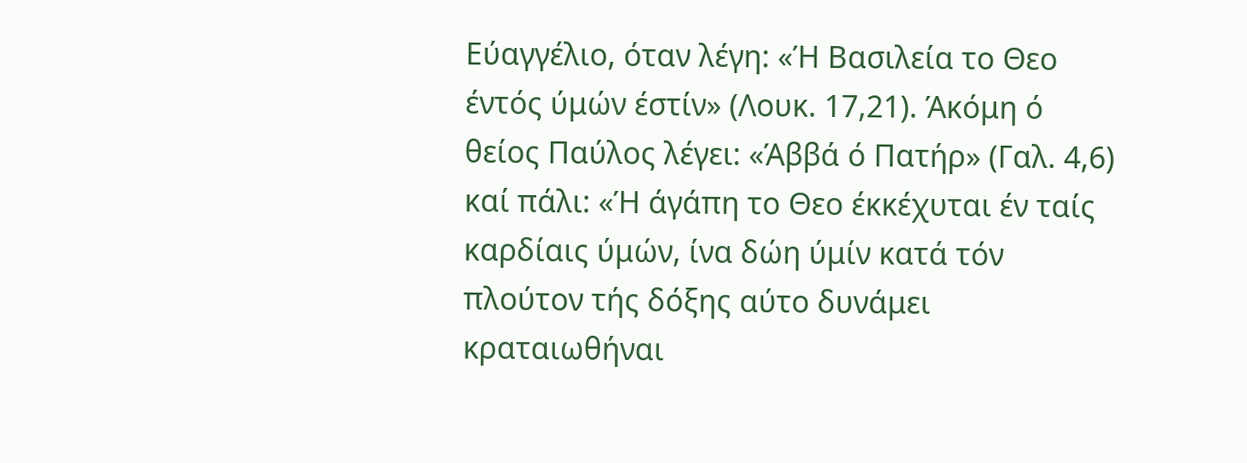Εύαγγέλιο, όταν λέγη: «Ή Βασιλεία το Θεο έντός ύμών έστίν» (Λουκ. 17,21). Άκόμη ό θείος Παύλος λέγει: «Άββά ό Πατήρ» (Γαλ. 4,6) καί πάλι: «Ή άγάπη το Θεο έκκέχυται έν ταίς καρδίαις ύμών, ίνα δώη ύμίν κατά τόν πλούτον τής δόξης αύτο δυνάμει κραταιωθήναι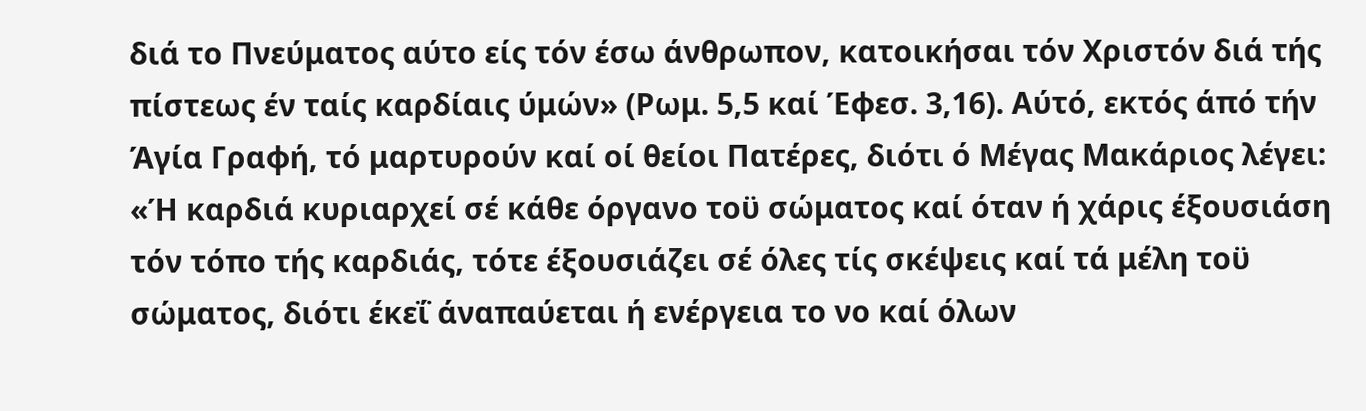διά το Πνεύματος αύτο είς τόν έσω άνθρωπον, κατοικήσαι τόν Χριστόν διά τής πίστεως έν ταίς καρδίαις ύμών» (Ρωμ. 5,5 καί Έφεσ. 3,16). Αύτό, εκτός άπό τήν Άγία Γραφή, τό μαρτυρούν καί οί θείοι Πατέρες, διότι ό Μέγας Μακάριος λέγει: «Ή καρδιά κυριαρχεί σέ κάθε όργανο τοϋ σώματος καί όταν ή χάρις έξουσιάση τόν τόπο τής καρδιάς, τότε έξουσιάζει σέ όλες τίς σκέψεις καί τά μέλη τοϋ σώματος, διότι έκεΐ άναπαύεται ή ενέργεια το νο καί όλων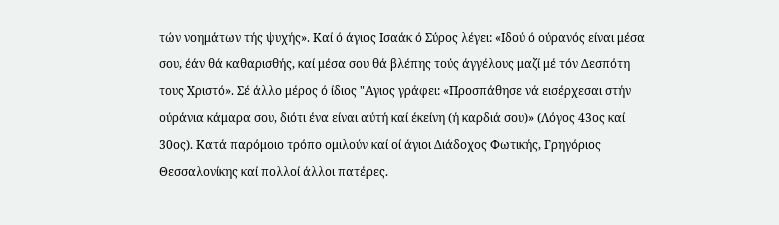τών νοημάτων τής ψυχής». Καί ό άγιος Ισαάκ ό Σύρος λέγει: «Ιδού ό ούρανός είναι μέσα σου, έάν θά καθαρισθής, καί μέσα σου θά βλέπης τούς άγγέλους μαζί μέ τόν Δεσπότη τους Χριστό». Σέ άλλο μέρος ό ίδιος "Αγιος γράφει: «Προσπάθησε νά εισέρχεσαι στήν ούράνια κάμαρα σου, διότι ένα είναι αύτή καί έκείνη (ή καρδιά σου)» (Λόγος 43ος καί 30ος). Κατά παρόμοιο τρόπο ομιλούν καί οί άγιοι Διάδοχος Φωτικής, Γρηγόριος Θεσσαλονίκης καί πολλοί άλλοι πατέρες.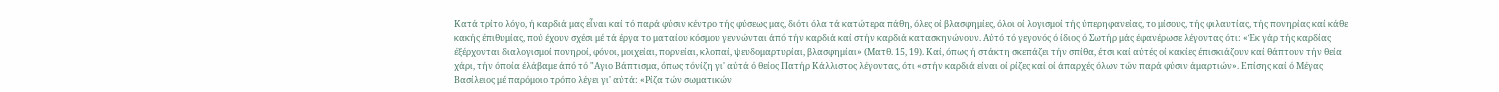Κατά τρίτο λόγο, ή καρδιά μας εἶναι καί τό παρά φύσιν κέντρο τής φύσεως μας, διότι όλα τά κατώτερα πάθη, όλες οί βλασφημίες, όλοι οί λογισμοί τής ύπερηφανείας, το μίσους, τής φιλαυτίας, τής πονηρίας καί κάθε κακής έπιθυμίας, πού έχουν σχέσι μέ τά έργα το ματαίου κόσμου γεννώνται άπό τήν καρδιά καί στήν καρδιά κατασκηνώνουν. Αύτό τό γεγονός ό ίδιος ό Σωτήρ μάς έφανέρωσε λέγοντας ότι: «Έκ γάρ τής καρδίας έξέρχονται διαλογισμοί πονηροί, φόνοι, μοιχείαι, πορνείαι, κλοπαί, ψευδομαρτυρίαι, βλασφημίαι» (Ματθ. 15, 19). Καί, όπως ή στάκτη σκεπάζει τήν σπίθα, έτσι καί αύτές οί κακίες έπισκιάζουν καί θάπτουν τήν θεία χάρι, τήν όποία έλάβαμε άπό τό "Αγιο Βάπτισμα, όπως τόνίζη γι' αύτά ό θείος Πατήρ Κάλλιστος λέγοντας, ότι «στήν καρδιά είναι οί ρίζες καί οί άπαρχές όλων τών παρά φύσιν άμαρτιών». Επίσης καί ό Μέγας Βασίλειος μέ παρόμοιο τρόπο λέγει γι' αύτά: «Ρίζα τών σωματικών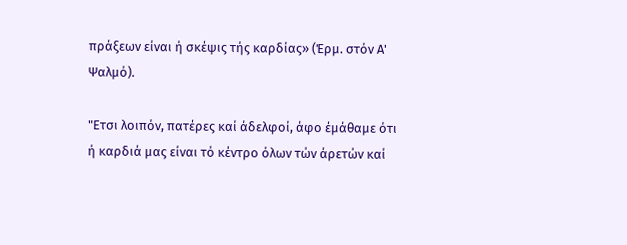πράξεων είναι ή σκέψις τής καρδίας» (Έρμ. στόν Α' Ψαλμό).

"Ετσι λοιπόν, πατέρες καί άδελφοί, άφο έμάθαμε ότι ή καρδιά μας είναι τό κέντρο όλων τών άρετών καί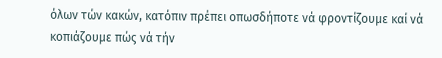όλων τών κακών, κατόπιν πρέπει οπωσδήποτε νά φροντίζουμε καί νά κοπιάζουμε πώς νά τήν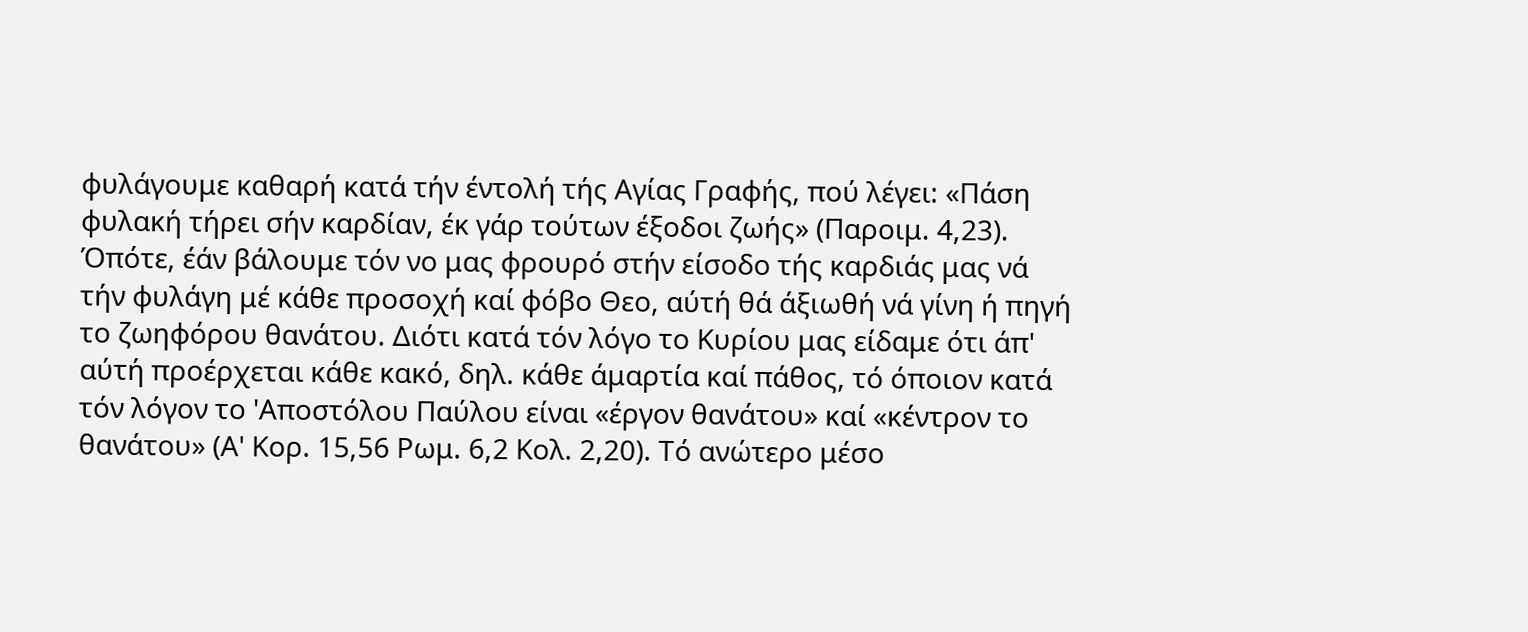φυλάγουμε καθαρή κατά τήν έντολή τής Αγίας Γραφής, πού λέγει: «Πάση φυλακή τήρει σήν καρδίαν, έκ γάρ τούτων έξοδοι ζωής» (Παροιμ. 4,23). Όπότε, έάν βάλουμε τόν νο μας φρουρό στήν είσοδο τής καρδιάς μας νά τήν φυλάγη μέ κάθε προσοχή καί φόβο Θεο, αύτή θά άξιωθή νά γίνη ή πηγή το ζωηφόρου θανάτου. Διότι κατά τόν λόγο το Κυρίου μας είδαμε ότι άπ' αύτή προέρχεται κάθε κακό, δηλ. κάθε άμαρτία καί πάθος, τό όποιον κατά τόν λόγον το 'Αποστόλου Παύλου είναι «έργον θανάτου» καί «κέντρον το θανάτου» (Α' Κορ. 15,56 Ρωμ. 6,2 Κολ. 2,20). Τό ανώτερο μέσο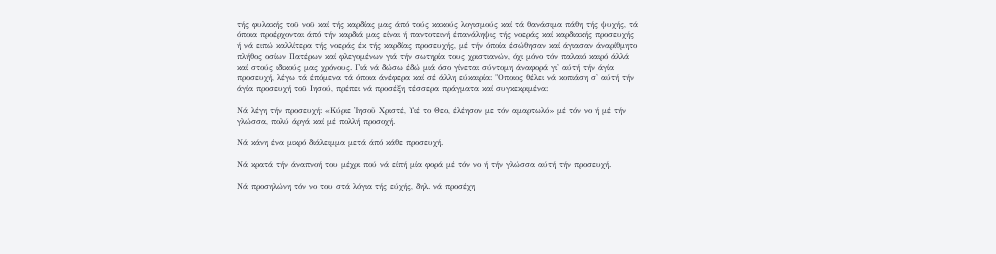τής φυλακής τοϋ νοϋ καί τής καρδίας μας άπό τούς κακούς λογισμούς καί τά θανάσιμα πάθη τής ψυχής, τά όποια προέρχονται άπό τήν καρδιά μας είναι ή παντοτεινή έπανάληψις τής νοεράς καί καρδιακής προσευχής ή νά ειπώ καλλίτερα τής νοεράς έκ τής καρδίας προσευχής, μέ τήν όποία έσώθησαν καί άγιασαν άναρίθμητο πλήθος οσίων Πατέρων καί φλεγομένων γιά τήν σωτηρία τους χριστιανών, όχι μόνο τόν παλαιό καιρό άλλά καί στούς ιδικούς μας χρόνους. Γιά νά δώσω έδώ μιά όσο γίνεται σύντομη άναφορά γι' αύτή τήν άγία προσευχή, λέγω τά έπόμενα τά όποια άνέφερα καί σέ άλλη εύκαιρία: "Οποιος θέλει νά κοπιάση σ' αύτή τήν άγία προσευχή τοϋ Ιησού, πρέπει νά προσέξη τέσσερα πράγματα καί συγκεκριμένα:

Νά λέγη τήν προσευχή: «Κύριε Ἰησοῦ Χριστέ, Υιέ το Θεο, έλέησον με τόν αμαρτωλό» μέ τόν νο ή μέ τήν γλώσσα, πολύ άργά καί μέ πολλή προσοχή.

Νά κάνη ένα μικρό διάλειμμα μετά άπό κάθε προσευχή.

Νά κρατά τήν άναπνοή του μέχρι πού νά είπή μία φορά μέ τόν νο ή τήν γλώσσα αύτή τήν προσευχή.

Νά προσηλώνη τόν νο του στά λόγια τής εύχής, δηλ. νά προσέχη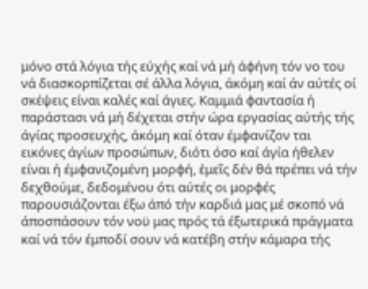μόνο στά λόγια τής εύχής καί νά μή άφήνη τόν νο του νά διασκορπίζεται σέ άλλα λόγια, άκόμη καί άν αύτές οί σκέψεις είναι καλές καί άγιες. Καμμιά φαντασία ή παράστασι νά μή δέχεται στήν ώρα εργασίας αύτής τής άγίας προσευχής, άκόμη καί όταν έμφανίζον ται εικόνες άγίων προσώπων, διότι όσο καί άγία ήθελεν είναι ή έμφανιζομένη μορφή, ἐμεῖς δέν θά πρέπει νά τήν δεχθούμε, δεδομένου ότι αύτές οι μορφές παρουσιάζονται έξω άπό τήν καρδιά μας μέ σκοπό νά άποσπάσουν τόν νοϋ μας πρός τά έξωτερικά πράγματα καί νά τόν έμποδί σουν νά κατέβη στήν κάμαρα τής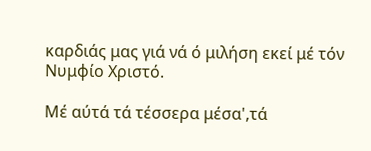καρδιάς μας γιά νά ό μιλήση εκεί μέ τόν Νυμφίο Χριστό.

Μέ αύτά τά τέσσερα μέσα',τά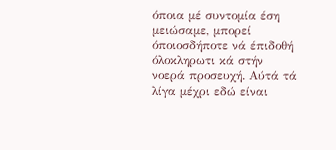όποια μέ συντομία έση μειώσαμε, μπορεί όποιοσδήποτε νά έπιδοθή όλοκληρωτι κά στήν νοερά προσευχή. Αύτά τά λίγα μέχρι εδώ είναι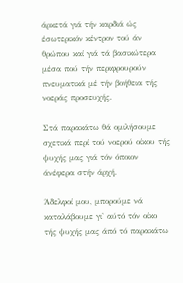άρκετά γιά τήν καρδιά ώς έσωτερικόν κέντρον τού άν θρώπου καί γιά τά βασικώτερα μέσα πού τήν περιφρουρούν πνευματικά μέ τήν βοήθεια τής νοεράς προσευχής.

Στά παρακάτω θά ομιλήσουμε σχετικά περί τού νοερού οίκου τής ψυχής μας γιά τόν όποιον άνέφερα στήν άρχή.

Άδελφοί μου, μπορούμε νά καταλάβουμε γι' αύτό τόν οίκο τής ψυχής μας άπό τό παρακάτω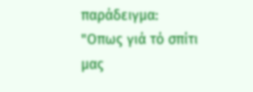παράδειγμα: "Οπως γιά τό σπίτι μας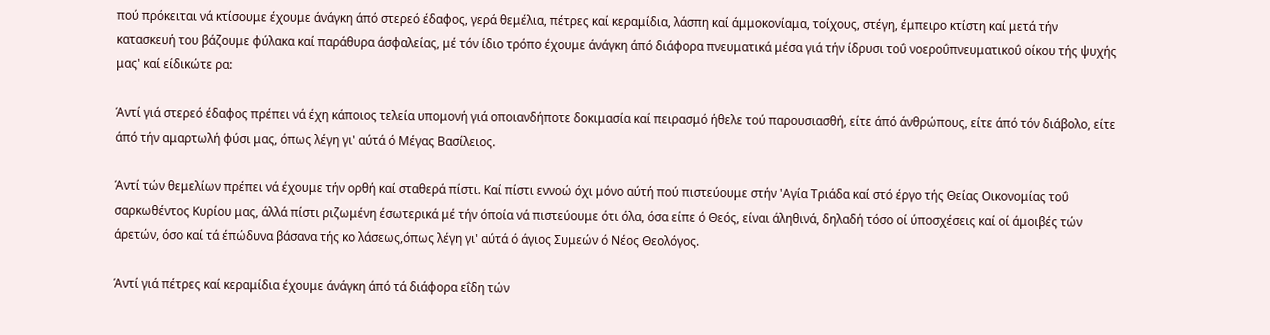πού πρόκειται νά κτίσουμε έχουμε άνάγκη άπό στερεό έδαφος, γερά θεμέλια, πέτρες καί κεραμίδια, λάσπη καί άμμοκονίαμα, τοίχους, στέγη, έμπειρο κτίστη καί μετά τήν κατασκευή του βάζουμε φύλακα καί παράθυρα άσφαλείας, μέ τόν ίδιο τρόπο έχουμε άνάγκη άπό διάφορα πνευματικά μέσα γιά τήν ίδρυσι τοΰ νοεροΰπνευματικοΰ οίκου τής ψυχής μας' καί είδικώτε ρα:

Άντί γιά στερεό έδαφος πρέπει νά έχη κάποιος τελεία υπομονή γιά οποιανδήποτε δοκιμασία καί πειρασμό ήθελε τού παρουσιασθή, είτε άπό άνθρώπους, είτε άπό τόν διάβολο, είτε άπό τήν αμαρτωλή φύσι μας, όπως λέγη γι' αύτά ό Μέγας Βασίλειος.

Άντί τών θεμελίων πρέπει νά έχουμε τήν ορθή καί σταθερά πίστι. Καί πίστι εννοώ όχι μόνο αύτή πού πιστεύουμε στήν 'Αγία Τριάδα καί στό έργο τής Θείας Οικονομίας τοΰ σαρκωθέντος Κυρίου μας, άλλά πίστι ριζωμένη έσωτερικά μέ τήν όποία νά πιστεύουμε ότι όλα, όσα είπε ό Θεός, είναι άληθινά, δηλαδή τόσο οί ύποσχέσεις καί οί άμοιβές τών άρετών, όσο καί τά έπώδυνα βάσανα τής κο λάσεως,όπως λέγη γι' αύτά ό άγιος Συμεών ό Νέος Θεολόγος.

Άντί γιά πέτρες καί κεραμίδια έχουμε άνάγκη άπό τά διάφορα εΐδη τών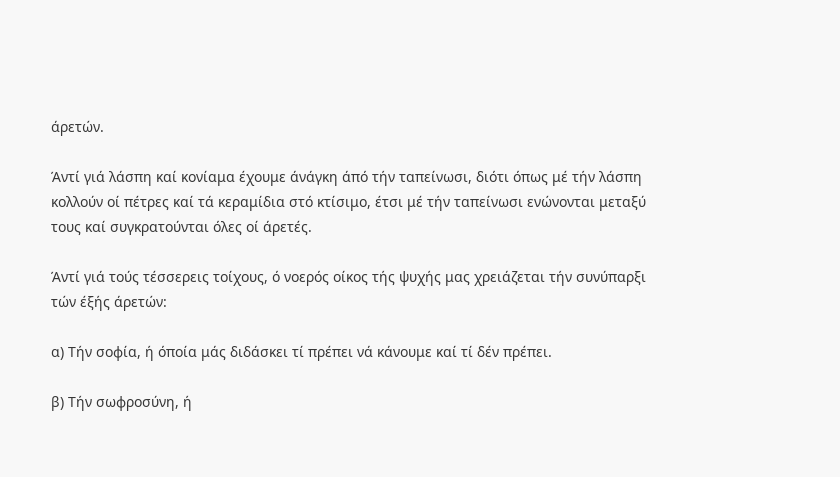άρετών.

Άντί γιά λάσπη καί κονίαμα έχουμε άνάγκη άπό τήν ταπείνωσι, διότι όπως μέ τήν λάσπη κολλούν οί πέτρες καί τά κεραμίδια στό κτίσιμο, έτσι μέ τήν ταπείνωσι ενώνονται μεταξύ τους καί συγκρατούνται όλες οί άρετές.

Άντί γιά τούς τέσσερεις τοίχους, ό νοερός οίκος τής ψυχής μας χρειάζεται τήν συνύπαρξι τών έξής άρετών:

α) Τήν σοφία, ή όποία μάς διδάσκει τί πρέπει νά κάνουμε καί τί δέν πρέπει.

β) Τήν σωφροσύνη, ή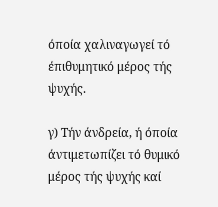όποία χαλιναγωγεί τό έπιθυμητικό μέρος τής ψυχής.

γ) Τήν άνδρεία, ή όποία άντιμετωπίζει τό θυμικό μέρος τής ψυχής καί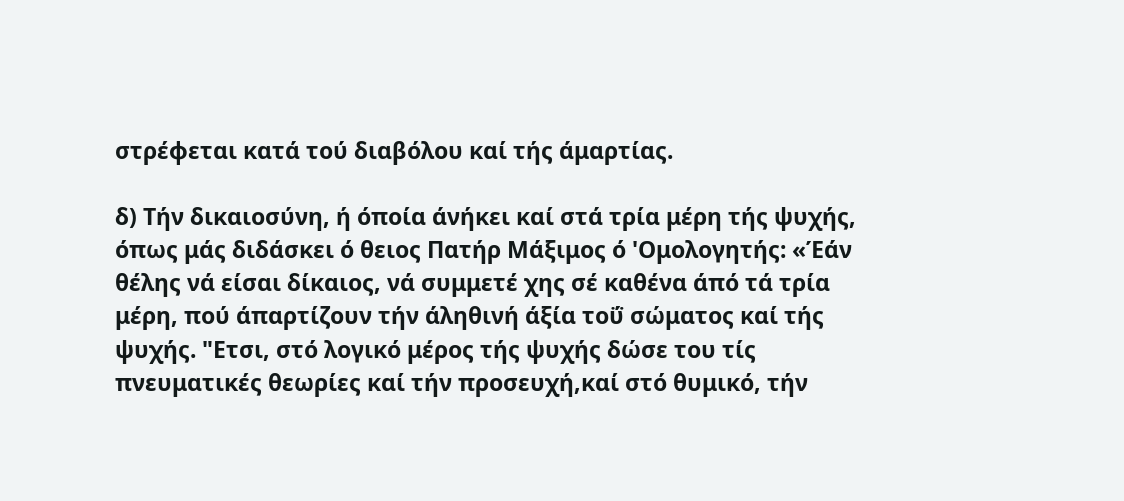στρέφεται κατά τού διαβόλου καί τής άμαρτίας.

δ) Τήν δικαιοσύνη, ή όποία άνήκει καί στά τρία μέρη τής ψυχής, όπως μάς διδάσκει ό θειος Πατήρ Μάξιμος ό 'Ομολογητής: «Έάν θέλης νά είσαι δίκαιος, νά συμμετέ χης σέ καθένα άπό τά τρία μέρη, πού άπαρτίζουν τήν άληθινή άξία τοΰ σώματος καί τής ψυχής. "Ετσι, στό λογικό μέρος τής ψυχής δώσε του τίς πνευματικές θεωρίες καί τήν προσευχή,καί στό θυμικό, τήν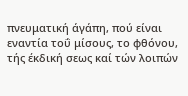πνευματική άγάπη, πού είναι εναντία τοΰ μίσους, το φθόνου, τής έκδική σεως καί τών λοιπών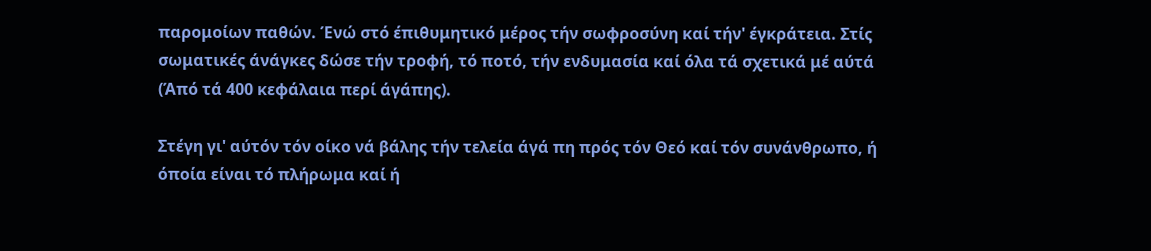παρομοίων παθών. Ένώ στό έπιθυμητικό μέρος τήν σωφροσύνη καί τήν' έγκράτεια. Στίς σωματικές άνάγκες δώσε τήν τροφή, τό ποτό, τήν ενδυμασία καί όλα τά σχετικά μέ αύτά (Άπό τά 400 κεφάλαια περί άγάπης).

Στέγη γι' αύτόν τόν οίκο νά βάλης τήν τελεία άγά πη πρός τόν Θεό καί τόν συνάνθρωπο, ή όποία είναι τό πλήρωμα καί ή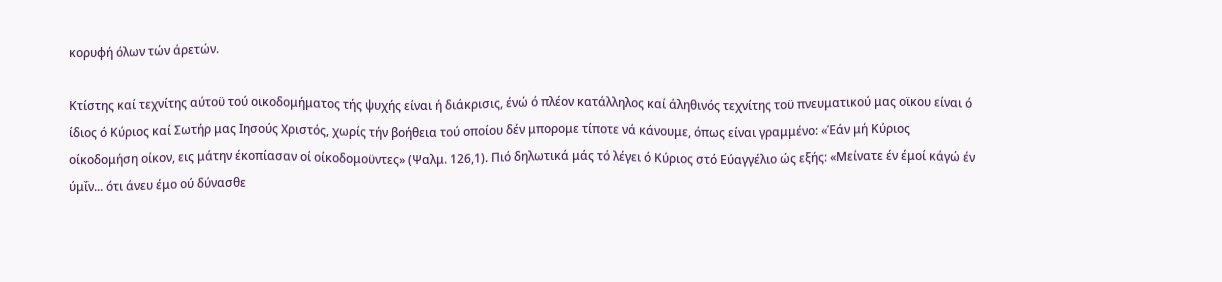κορυφή όλων τών άρετών.

Κτίστης καί τεχνίτης αύτοϋ τού οικοδομήματος τής ψυχής είναι ή διάκρισις, ένώ ό πλέον κατάλληλος καί άληθινός τεχνίτης τοϋ πνευματικού μας οϊκου είναι ό ίδιος ό Κύριος καί Σωτήρ μας Ιησούς Χριστός, χωρίς τήν βοήθεια τού οποίου δέν μπορομε τίποτε νά κάνουμε, όπως είναι γραμμένο: «Έάν μή Κύριος οίκοδομήση οίκον, εις μάτην έκοπίασαν οί οίκοδομοϋντες» (Ψαλμ. 126,1). Πιό δηλωτικά μάς τό λέγει ό Κύριος στό Εύαγγέλιο ώς εξής: «Μείνατε έν έμοί κάγώ έν ύμΐν... ότι άνευ έμο ού δύνασθε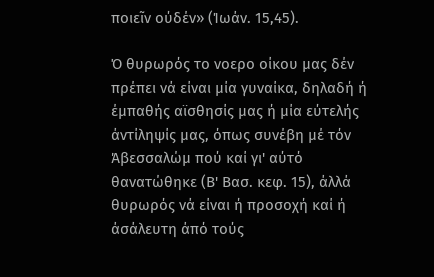ποιεῖν ούδέν» (Ίωάν. 15,45).

Ό θυρωρός το νοερο οίκου μας δέν πρέπει νά είναι μία γυναίκα, δηλαδή ή έμπαθής αϊσθησίς μας ή μία εύτελής άντίληψίς μας, όπως συνέβη μέ τόν Άβεσσαλώμ πού καί γι' αύτό θανατώθηκε (Β' Βασ. κεφ. 15), άλλά θυρωρός νά είναι ή προσοχή καί ή άσάλευτη άπό τούς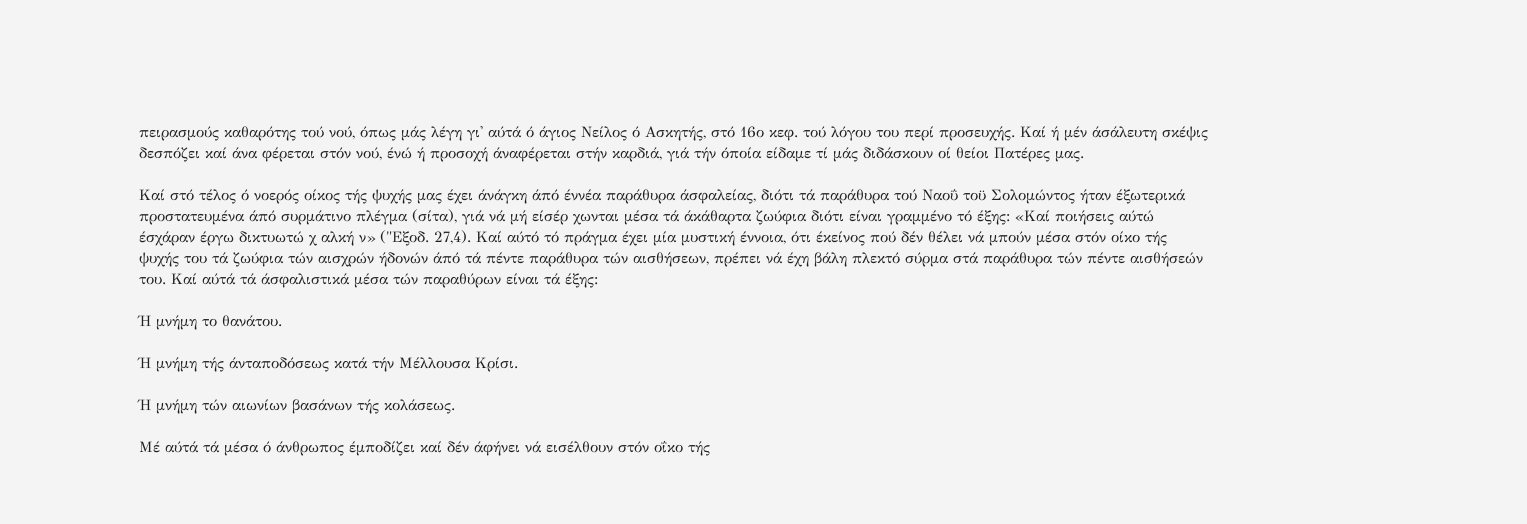πειρασμούς καθαρότης τού νού, όπως μάς λέγη γι' αύτά ό άγιος Νείλος ό Ασκητής, στό 16ο κεφ. τού λόγου του περί προσευχής. Καί ή μέν άσάλευτη σκέψις δεσπόζει καί άνα φέρεται στόν νού, ένώ ή προσοχή άναφέρεται στήν καρδιά, γιά τήν όποία είδαμε τί μάς διδάσκουν οί θείοι Πατέρες μας.

Καί στό τέλος ό νοερός οίκος τής ψυχής μας έχει άνάγκη άπό έννέα παράθυρα άσφαλείας, διότι τά παράθυρα τού Ναοΰ τοϋ Σολομώντος ήταν έξωτερικά προστατευμένα άπό συρμάτινο πλέγμα (σίτα), γιά νά μή είσέρ χωνται μέσα τά άκάθαρτα ζωύφια διότι είναι γραμμένο τό έξης: «Καί ποιήσεις αύτώ έσχάραν έργω δικτυωτώ χ αλκή ν» ("Εξοδ. 27,4). Καί αύτό τό πράγμα έχει μία μυστική έννοια, ότι έκείνος πού δέν θέλει νά μπούν μέσα στόν οίκο τής ψυχής του τά ζωύφια τών αισχρών ήδονών άπό τά πέντε παράθυρα τών αισθήσεων, πρέπει νά έχη βάλη πλεκτό σύρμα στά παράθυρα τών πέντε αισθήσεών του. Καί αύτά τά άσφαλιστικά μέσα τών παραθύρων είναι τά έξης:

Ή μνήμη το θανάτου.

Ή μνήμη τής άνταποδόσεως κατά τήν Μέλλουσα Κρίσι.

Ή μνήμη τών αιωνίων βασάνων τής κολάσεως.

Μέ αύτά τά μέσα ό άνθρωπος έμποδίζει καί δέν άφήνει νά εισέλθουν στόν οΐκο τής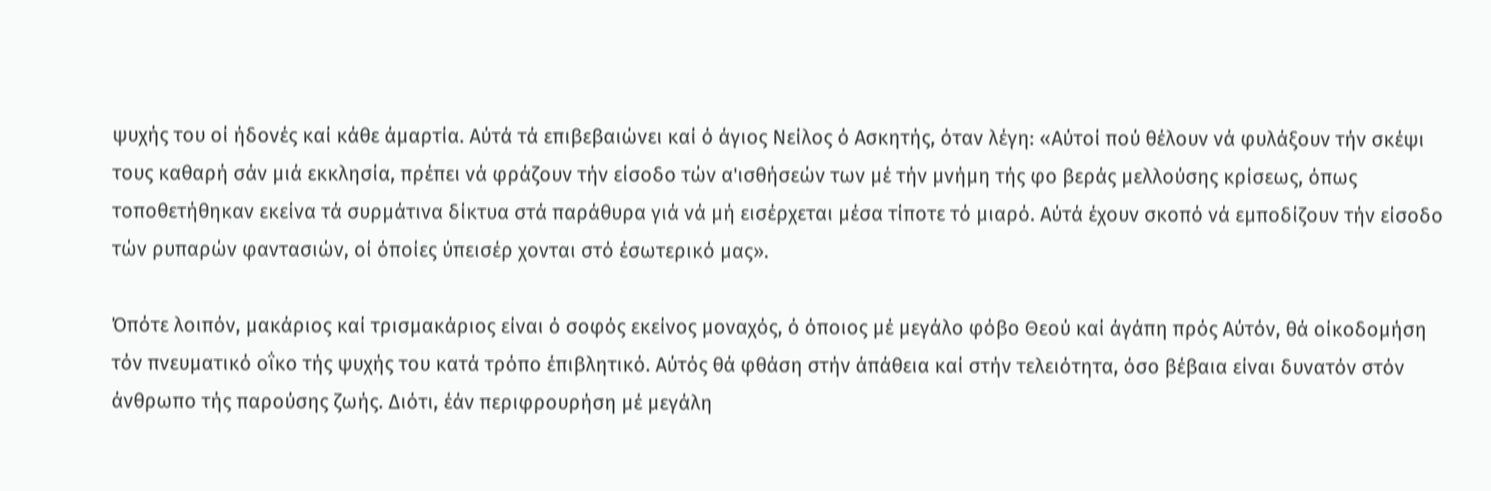ψυχής του οί ήδονές καί κάθε άμαρτία. Αύτά τά επιβεβαιώνει καί ό άγιος Νείλος ό Ασκητής, όταν λέγη: «Αύτοί πού θέλουν νά φυλάξουν τήν σκέψι τους καθαρή σάν μιά εκκλησία, πρέπει νά φράζουν τήν είσοδο τών α'ισθήσεών των μέ τήν μνήμη τής φο βεράς μελλούσης κρίσεως, όπως τοποθετήθηκαν εκείνα τά συρμάτινα δίκτυα στά παράθυρα γιά νά μή εισέρχεται μέσα τίποτε τό μιαρό. Αύτά έχουν σκοπό νά εμποδίζουν τήν είσοδο τών ρυπαρών φαντασιών, οί όποίες ύπεισέρ χονται στό έσωτερικό μας».

Όπότε λοιπόν, μακάριος καί τρισμακάριος είναι ό σοφός εκείνος μοναχός, ό όποιος μέ μεγάλο φόβο Θεού καί άγάπη πρός Αύτόν, θά οίκοδομήση τόν πνευματικό οΐκο τής ψυχής του κατά τρόπο έπιβλητικό. Αύτός θά φθάση στήν άπάθεια καί στήν τελειότητα, όσο βέβαια είναι δυνατόν στόν άνθρωπο τής παρούσης ζωής. Διότι, έάν περιφρουρήση μέ μεγάλη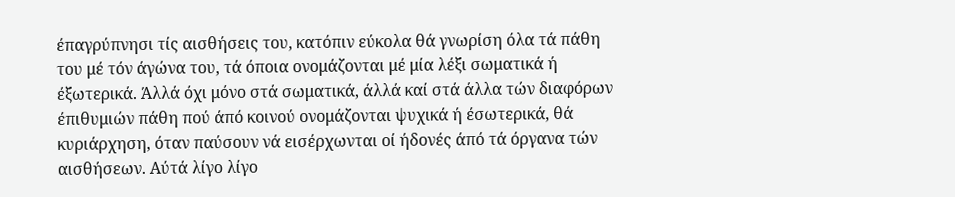έπαγρύπνησι τίς αισθήσεις του, κατόπιν εύκολα θά γνωρίση όλα τά πάθη του μέ τόν άγώνα του, τά όποια ονομάζονται μέ μία λέξι σωματικά ή έξωτερικά. Άλλά όχι μόνο στά σωματικά, άλλά καί στά άλλα τών διαφόρων έπιθυμιών πάθη πού άπό κοινού ονομάζονται ψυχικά ή έσωτερικά, θά κυριάρχηση, όταν παύσουν νά εισέρχωνται οί ήδονές άπό τά όργανα τών αισθήσεων. Αύτά λίγο λίγο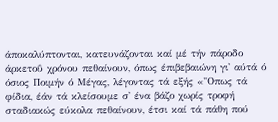άποκαλύπτονται, κατευνάζονται καί μέ τήν πάροδο άρκετοΰ χρόνου πεθαίνουν, όπως έπιβεβαιώνη γι' αύτά ό όσιος Ποιμήν ό Μέγας, λέγοντας τά εξής «"Οπως τά φίδια, έάν τά κλείσουμε σ' ένα βάζο χωρίς τροφή σταδιακώς εύκολα πεθαίνουν, έτσι καί τά πάθη πού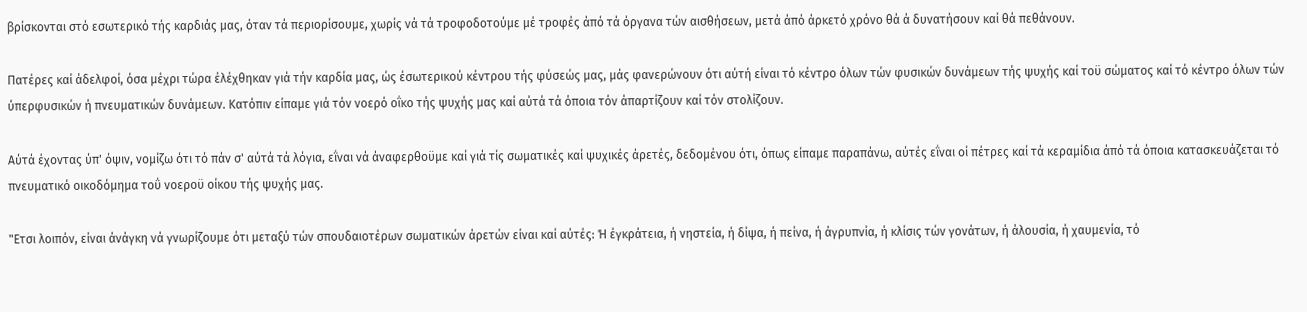βρίσκονται στό εσωτερικό τής καρδιάς μας, όταν τά περιορίσουμε, χωρίς νά τά τροφοδοτούμε μέ τροφές άπό τά όργανα τών αισθήσεων, μετά άπό άρκετό χρόνο θά ά δυνατήσουν καί θά πεθάνουν.

Πατέρες καί άδελφοί, όσα μέχρι τώρα έλέχθηκαν γιά τήν καρδία μας, ώς έσωτερικού κέντρου τής φύσεώς μας, μάς φανερώνουν ότι αύτή είναι τό κέντρο όλων τών φυσικών δυνάμεων τής ψυχής καί τοϋ σώματος καί τό κέντρο όλων τών ύπερφυσικών ή πνευματικών δυνάμεων. Κατόπιν είπαμε γιά τόν νοερό οΐκο τής ψυχής μας καί αύτά τά όποια τόν άπαρτίζουν καί τόν στολίζουν.

Αύτά έχοντας ύπ' όψιν, νομίζω ότι τό πάν σ' αύτά τά λόγια, εΐναι νά άναφερθοϋμε καί γιά τίς σωματικές καί ψυχικές άρετές, δεδομένου ότι, όπως είπαμε παραπάνω, αύτές εΐναι οί πέτρες καί τά κεραμίδια άπό τά όποια κατασκευάζεται τό πνευματικό οικοδόμημα τοΰ νοεροϋ οίκου τής ψυχής μας.

"Ετσι λοιπόν, είναι άνάγκη νά γνωρίζουμε ότι μεταξύ τών σπουδαιοτέρων σωματικών άρετών είναι καί αύτές: Ή έγκράτεια, ή νηστεία, ή δίψα, ή πείνα, ή άγρυπνία, ή κλίσις τών γονάτων, ή άλουσία, ή χαυμενία, τό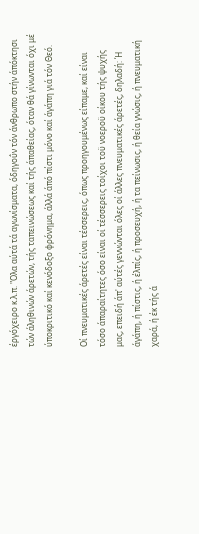έργόχειρο κ.λ.π. "Ολα αύτά τά αγωνίσματα, όδηγοΰν τόν άνθρωπο στήν άπόκτησι τών άληθινών άρετών, τής ταπεινώσεως καί τής άπαθείας, όταν θά γίνωνται όχι μέ ύποκριτικό καί κενόδοξο φρόνημα, άλλά άπό πίστι μόνο καί άγάπη γιά τόν Θεό.

Οί πνευματικές άρετές είναι τέσσερεις, όπως προηγουμένως είπαμε, καί είναι τόσο άπαραίτητες όσο είναι οί τέσσερεις τοίχοι τοϋ νοεροϋ οίκου τής ψυχής μας, επειδή άπ' αύτές γεννώνται όλες οί άλλες πνευματικές άρετές, δηλαδή: Ή άγάπη, ή πίστις, ή έλπίς, ή προσευχή, ή τα πείνωσις, ή θεία γνώσις, ή πνευματική χαρά, ή έκ τής ά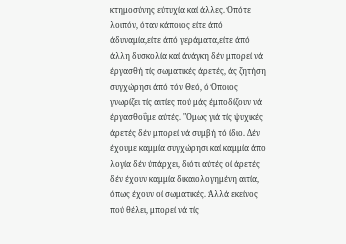κτημοσύνης εύτυχία καί άλλες. Όπότε λοιπόν, όταν κάποιος είτε άπό άδυναμία,είτε άπό γεράματα,είτε άπό άλλη δυσκολία καί άνάγκη δέν μπορεί νά έργασθή τίς σωματικές άρετές, άς ζητήση συγχώρησι άπό τόν Θεό, ό Όποιος γνωρίζει τίς αιτίες πού μάς έμποδίζουν νά έργασθοΰμε αύτές. "Ομως γιά τίς ψυχικές άρετές δέν μπορεί νά συμβή τό ίδιο. Δέν έχουμε καμμία συγχώρησι καί καμμία άπο λογία δέν ύπάρχει, διότι αύτές οί άρετές δέν έχουν καμμία δικαιολογημένη αιτία, όπως έχουν οί σωματικές. Άλλά εκείνος πού θέλει, μπορεί νά τίς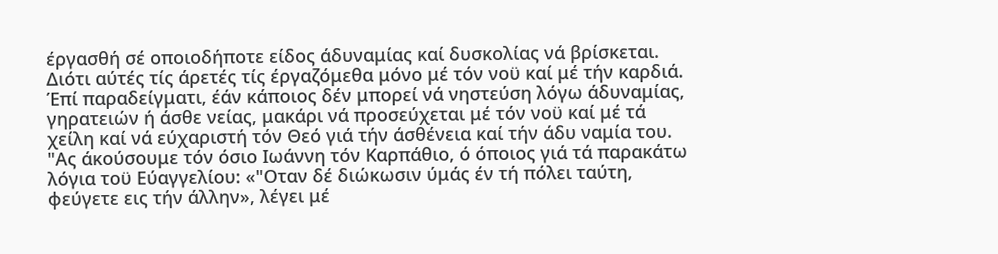έργασθή σέ οποιοδήποτε είδος άδυναμίας καί δυσκολίας νά βρίσκεται. Διότι αύτές τίς άρετές τίς έργαζόμεθα μόνο μέ τόν νοϋ καί μέ τήν καρδιά. Έπί παραδείγματι, έάν κάποιος δέν μπορεί νά νηστεύση λόγω άδυναμίας, γηρατειών ή άσθε νείας, μακάρι νά προσεύχεται μέ τόν νοϋ καί μέ τά χείλη καί νά εύχαριστή τόν Θεό γιά τήν άσθένεια καί τήν άδυ ναμία του. "Ας άκούσουμε τόν όσιο Ιωάννη τόν Καρπάθιο, ό όποιος γιά τά παρακάτω λόγια τοϋ Εύαγγελίου: «"Οταν δέ διώκωσιν ύμάς έν τή πόλει ταύτη, φεύγετε εις τήν άλλην», λέγει μέ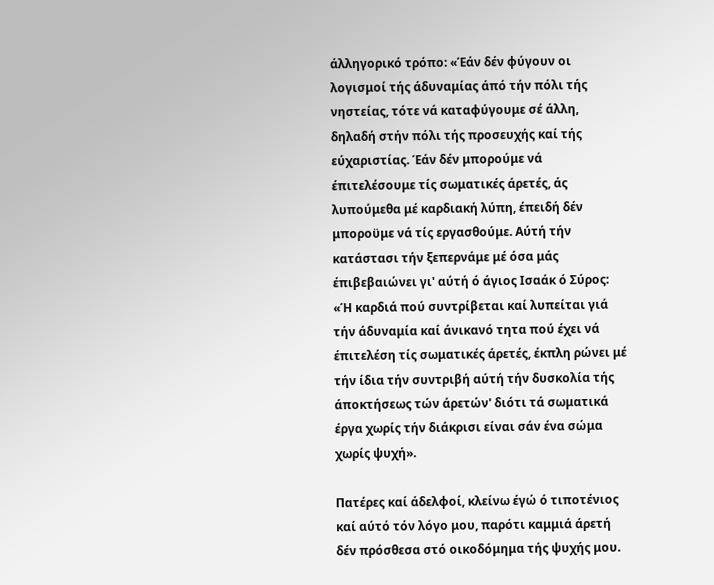άλληγορικό τρόπο: «Έάν δέν φύγουν οι λογισμοί τής άδυναμίας άπό τήν πόλι τής νηστείας, τότε νά καταφύγουμε σέ άλλη, δηλαδή στήν πόλι τής προσευχής καί τής εύχαριστίας. Έάν δέν μπορούμε νά έπιτελέσουμε τίς σωματικές άρετές, άς λυπούμεθα μέ καρδιακή λύπη, έπειδή δέν μποροϋμε νά τίς εργασθούμε. Αύτή τήν κατάστασι τήν ξεπερνάμε μέ όσα μάς έπιβεβαιώνει γι' αύτή ό άγιος Ισαάκ ό Σύρος: «Ή καρδιά πού συντρίβεται καί λυπείται γιά τήν άδυναμία καί άνικανό τητα πού έχει νά έπιτελέση τίς σωματικές άρετές, έκπλη ρώνει μέ τήν ίδια τήν συντριβή αύτή τήν δυσκολία τής άποκτήσεως τών άρετών' διότι τά σωματικά έργα χωρίς τήν διάκρισι είναι σάν ένα σώμα χωρίς ψυχή».

Πατέρες καί άδελφοί, κλείνω έγώ ό τιποτένιος καί αύτό τόν λόγο μου, παρότι καμμιά άρετή δέν πρόσθεσα στό οικοδόμημα τής ψυχής μου.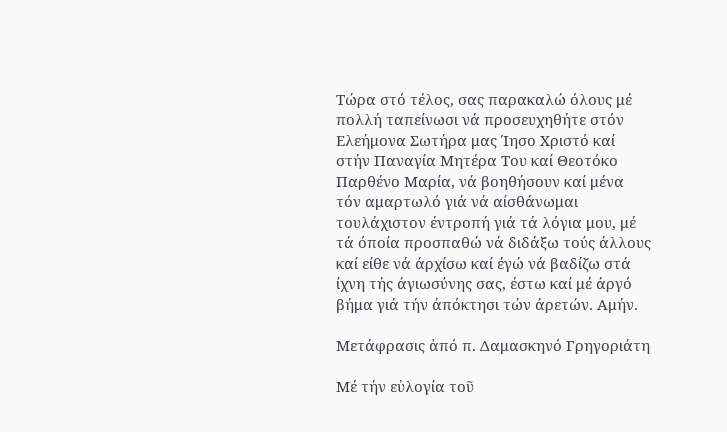Τώρα στό τέλος, σας παρακαλώ όλους μέ πολλή ταπείνωσι νά προσευχηθήτε στόν Ελεήμονα Σωτήρα μας Ίησο Χριστό καί στήν Παναγία Μητέρα Του καί Θεοτόκο Παρθένο Μαρία, νά βοηθήσουν καί μένα τόν αμαρτωλό γιά νά αίσθάνωμαι τουλάχιστον έντροπή γιά τά λόγια μου, μέ τά όποία προσπαθώ νά διδάξω τούς άλλους καί είθε νά άρχίσω καί έγώ νά βαδίζω στά ίχνη τής άγιωσύνης σας, έστω καί μέ άργό βήμα γιά τήν άπόκτησι τών άρετών. Αμήν.

Μετάφρασις ἀπό π. Δαμασκηνό Γρηγοριάτη

Μέ τήν εὐλογία τοῦ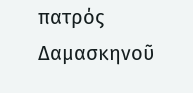πατρός Δαμασκηνοῦ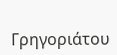Γρηγοριάτου